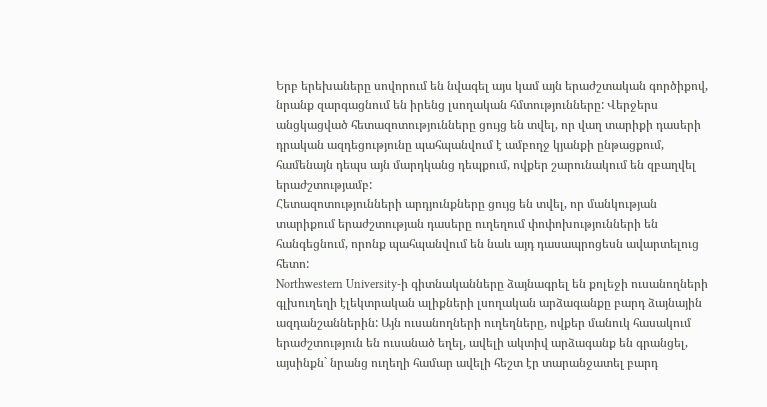Երբ երեխաները սովորում են նվագել այս կամ այն երաժշտական գործիքով, նրանք զարգացնում են իրենց լսողական հմտությունները: Վերջերս անցկացված հետազոտությունները ցույց են տվել, որ վաղ տարիքի դասերի դրական ազդեցությունը պահպանվում է ամբողջ կյանքի ընթացքում, համենայն դեպս այն մարդկանց դեպքում, ովքեր շարունակում են զբաղվել երաժշտությամբ:
Հետազոտությունների արդյունքները ցույց են տվել, որ մանկության տարիքում երաժշտության դասերը ուղեղում փոփոխությունների են հանգեցնում, որոնք պահպանվում են նաև այդ դասապրոցեսն ավարտելուց հետո:
Northwestern University-ի գիտնականները ձայնագրել են քոլեջի ուսանողների գլխուղեղի էլեկտրական ալիքների լսողական արձագանքը բարդ ձայնային ազդանշաններին: Այն ուսանողների ուղեղները, ովքեր մանուկ հասակում երաժշտություն են ուսանած եղել, ավելի ակտիվ արձագանք են գրանցել, այսինքն` նրանց ուղեղի համար ավելի հեշտ էր տարանջատել բարդ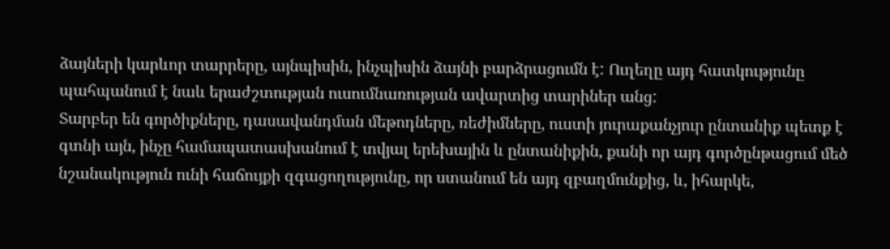ձայների կարևոր տարրերը, այնպիսին, ինչպիսին ձայնի բարձրացումն է: Ուղեղը այդ հատկությունը պահպանում է նաև երաժշտության ուսումնառության ավարտից տարիներ անց:
Տարբեր են գործիքները, դասավանդման մեթոդները, ռեժիմները, ուստի յուրաքանչյուր ընտանիք պետք է գտնի այն, ինչը համապատասխանում է տվյալ երեխային և ընտանիքին, քանի որ այդ գործընթացում մեծ նշանակություն ունի հաճույքի զգացողությունը, որ ստանում են այդ զբաղմունքից, և, իհարկե,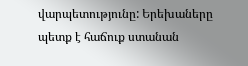վարպետությունը: Երեխաները պետք է հաճուք ստանան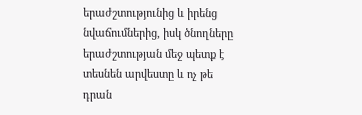երաժշտությունից և իրենց նվաճումներից, իսկ ծնողները երաժշտության մեջ պետք է տեսնեն արվեստը և ոչ թե դրան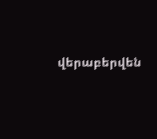վերաբերվեն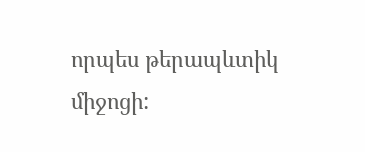որպես թերապևտիկ միջոցի: